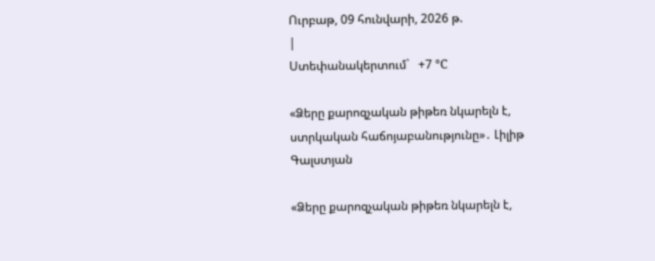Ուրբաթ, 09 հունվարի, 2026 թ.
|
Ստեփանակերտում`   +7 °C

«Ձերը քարոզչական թիթեռ նկարելն է, ստրկական հաճոյաբանությունը»․ Լիլիթ Գալստյան

«Ձերը քարոզչական թիթեռ նկարելն է,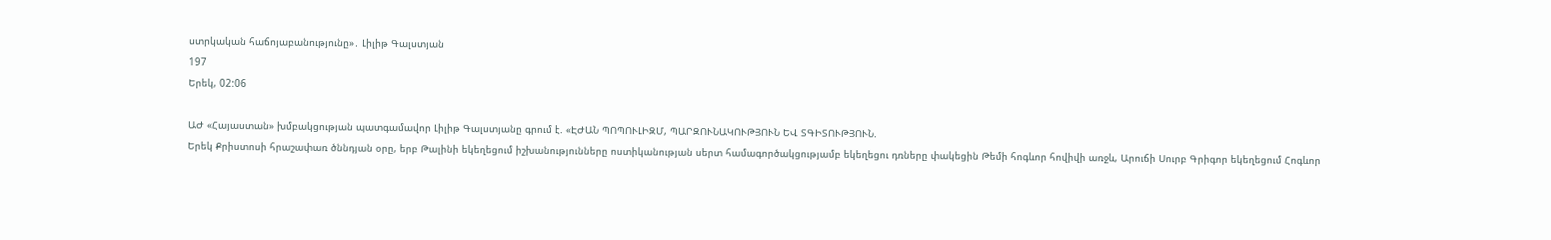ստրկական հաճոյաբանությունը»․ Լիլիթ Գալստյան
197
Երեկ, 02:06

ԱԺ «Հայաստան» խմբակցության պատգամավոր Լիլիթ Գալստյանը գրում է. «ԷԺԱՆ ՊՈՊՈՒԼԻԶՄ, ՊԱՐԶՈՒՆԱԿՈՒԹՅՈՒՆ ԵՎ ՏԳԻՏՈՒԹՅՈՒՆ.
Երեկ Քրիստոսի հրաշափառ ծննդյան օրը, երբ Թալինի եկեղեցում իշխանությունները ոստիկանության սերտ համագործակցությամբ եկեղեցու դռները փակեցին Թեմի հոգևոր հովիվի առջև, Արուճի Սուրբ Գրիգոր եկեղեցում Հոգևոր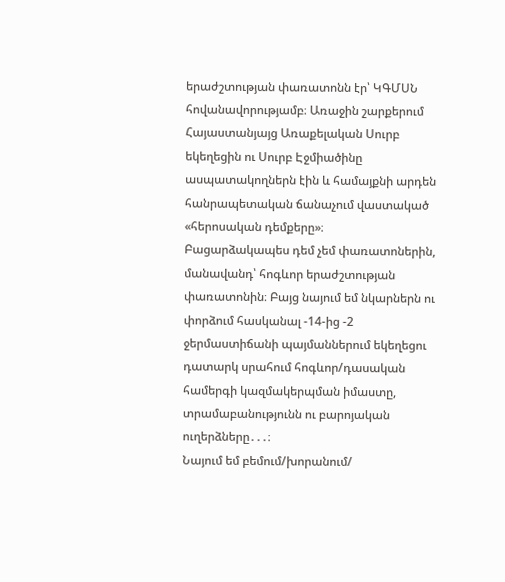երաժշտության փառատոնն էր՝ ԿԳՄՍՆ հովանավորությամբ։ Առաջին շարքերում Հայաստանյայց Առաքելական Սուրբ եկեղեցին ու Սուրբ Էջմիածինը ասպատակողներն էին և համայքնի արդեն հանրապետական ճանաչում վաստակած «հերոսական դեմքերը»։
Բացարձակապես դեմ չեմ փառատոներին, մանավանդ՝ հոգևոր երաժշտության փառատոնին։ Բայց նայում եմ նկարներն ու փորձում հասկանալ -14-ից -2 ջերմաստիճանի պայմաններում եկեղեցու դատարկ սրահում հոգևոր/դասական համերգի կազմակերպման իմաստը, տրամաբանությունն ու բարոյական ուղերձները․․․։
Նայում եմ բեմում/խորանում/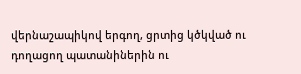վերնաշապիկով երգող, ցրտից կծկված ու դողացող պատանիներին ու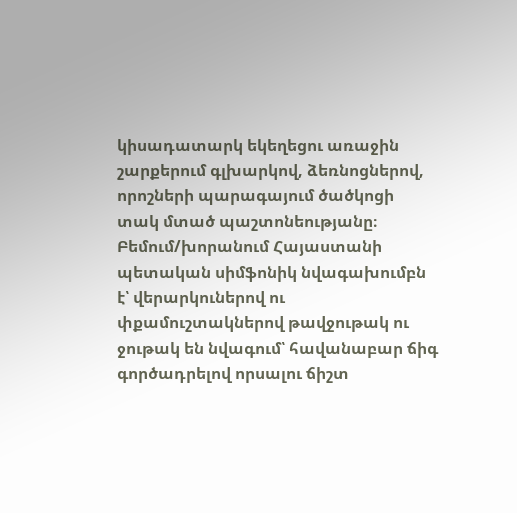կիսադատարկ եկեղեցու առաջին շարքերում գլխարկով, ձեռնոցներով, որոշների պարագայում ծածկոցի տակ մտած պաշտոնեությանը։
Բեմում/խորանում Հայաստանի պետական սիմֆոնիկ նվագախումբն է՝ վերարկուներով ու փքամուշտակներով թավջութակ ու ջութակ են նվագում՝ հավանաբար ճիգ գործադրելով որսալու ճիշտ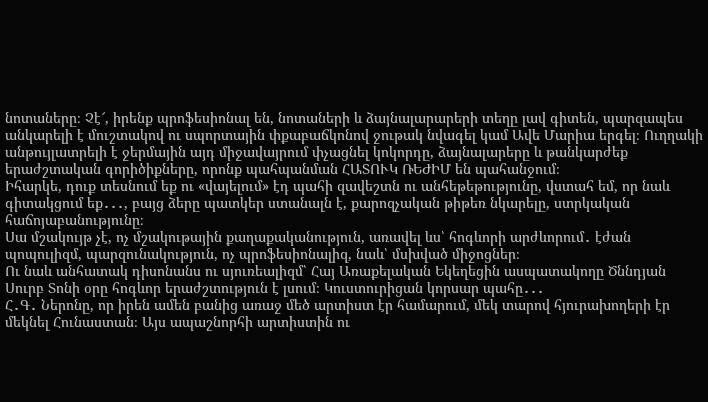նոտաները։ Չէ՜, իրենք պրոֆեսիոնալ են, նոտաների և ձայնալարարերի տեղը լավ գիտեն, պարզապես անկարելի է մուշտակով ու սպորտային փքաբաճկոնով ջութակ նվագել կամ Ավե Մարիա երգել։ Ուղղակի անթույլատրելի է ջերմային այդ միջավայրում փչացնել կոկորդը, ձայնալարերը և թանկարժեք երաժշտական գորիծիքները, որոնք պահպանման ՀԱՏՈՒԿ ՌԵԺԻՄ են պահանջում։
Իհարկե, դուք տեսնում եք ու «վայելում» էդ պահի զավեշտն ու անհեթեթությունը, վստահ եմ, որ նաև գիտակցում եք․․․, բայց ձերը պատկեր ստանալն է, քարոզչական թիթեռ նկարելը, ստրկական հաճոյաբանությունը։
Սա մշակույթ չէ, ոչ մշակութային քաղաքականություն, առավել ևս՝ հոգևորի արժևորում․ էժան պոպուլիզմ, պարզունակություն, ոչ պրոֆեսիոնալիզ, նաև՝ մսխված միջոցներ։
Ու նաև անհատակ դիսոնանս ու սյուռեալիզմ՝ Հայ Առաքելական Եկեղեցին ասպատակողը Ծննդյան Սուրբ Տոնի օրը հոգևոր երաժշտություն է լսում։ Կուստուրիցան կորսար պահը․․․
Հ․Գ․ Ներոնը, որ իրեն ամեն բանից առաջ մեծ արտիստ էր համարում, մեկ տարով հյուրախողերի էր մեկնել Հունաստան։ Այս ապաշնորհի արտիստին ու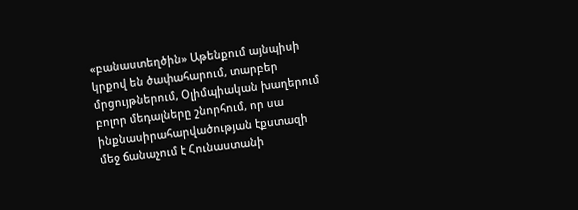«բանաստեղծին» Աթենքում այնպիսի կրքով են ծափահարում, տարբեր մրցույթներում, Օլիմպիական խաղերում բոլոր մեդալները շնորհում, որ սա ինքնասիրահարվածության էքստազի մեջ ճանաչում է Հունաստանի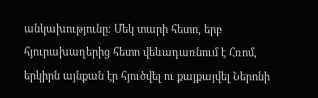անկախությունը։ Մեկ տարի հետո, երբ հյուրախաղերից հետո վեևադառնում է Հռոմ, երկիրն այնքան էր հյուծվել ու քայքայվել Ներոնի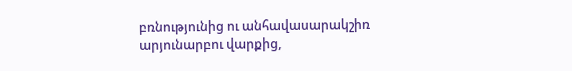բռնությունից ու անհավասարակշիռ արյունարբու վարքից,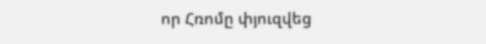որ Հռոմը փյուզվեց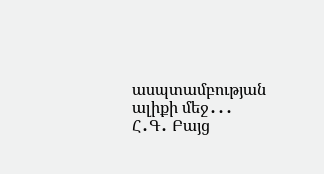ասպտամբության ալիքի մեջ․․․
Հ․Գ․ Բայց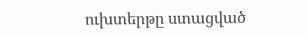ուխտերթը ստացված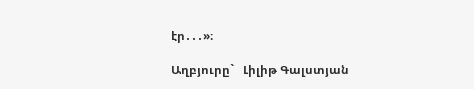էր․․․»։

Աղբյուրը`   Լիլիթ Գալստյան